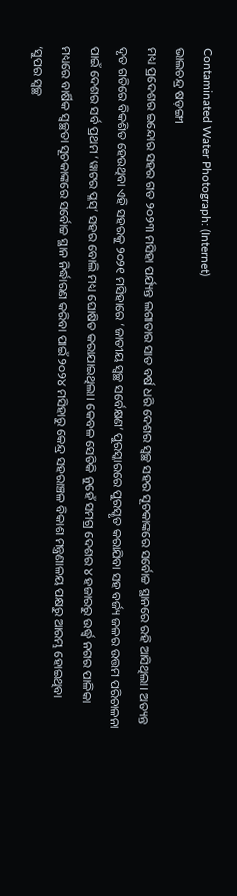Contaminated Water Photograph: (Internet)
ଭାଲଚନ୍ଦ୍ର ଷଡ଼ଙ୍ଗୀ
ମଧ୍ୟ ପ୍ରଦେଶର ଇନ୍ଦୋର ସହର ଗତ ୨୦୨୩ ମସିହା ପର୍ଯ୍ୟନ୍ତ ଲଗାତାର ସାତ ବର୍ଷ ଧରି ଦେଶର ସ୍ୱଚ୍ଛ ସହର ସୂଚକାଙ୍କରେ ସର୍ବୋଚ୍ଚ ସ୍ଥାନରେ ରହି ଆସିଥିଲା। ଅତ୍ୟନ୍ତ ଦୃତ ଗତିରେ ବିକଶିତ ହେଉଥିବା ଏହି ସହରକୁ ୨୦୨୧ ମସିହାରେ ‘ଜାତୀୟ ସ୍ୱଚ୍ଛ ସର୍ବେକ୍ଷଣ’ ପୁରସ୍କାରରେ ପୁରସ୍କୃତ କରାଯିବା ସହ ବର୍ଜ୍ୟ ଜଳର ଉତ୍ତମ ପରିଚାଳନା ପାଇଁ ଦେଶର ସର୍ବ ପ୍ରଥମ ‘ୱାଟର ପ୍ଳସ୍’ ସହର ବୋଲି ମଧ୍ୟ ଘୋଷିତ କରାଯାଇଥିଲା। କେବଳ ସେତିକି ନୁହେଁ ସମଗ୍ର ଦେଶର ୪ ହଜାରରୁ ଉର୍ଦ୍ଧ୍ୱ ନଗର ପାଳିକା ମଧ୍ୟରେ ବାର୍ଷିକ ସ୍ୱଚ୍ଛତା ସୂଚକାଙ୍କରେ ସର୍ବୋଚ୍ଚ ସ୍ଥାନ ନିର୍ଦ୍ଧାରଣ କରିବା ପାଇଁ ୨୦୨୪ ମସିହାରୁ କେନ୍ଦ୍ର ସହରାଞ୍ଚଳ ବିକାଶ ମନ୍ତ୍ରଣାଳୟ ପକ୍ଷରୁ ଆରମ୍ଭ ହୋଇଥିବା ‘ସୁପର ସ୍ୱଚ୍ଛ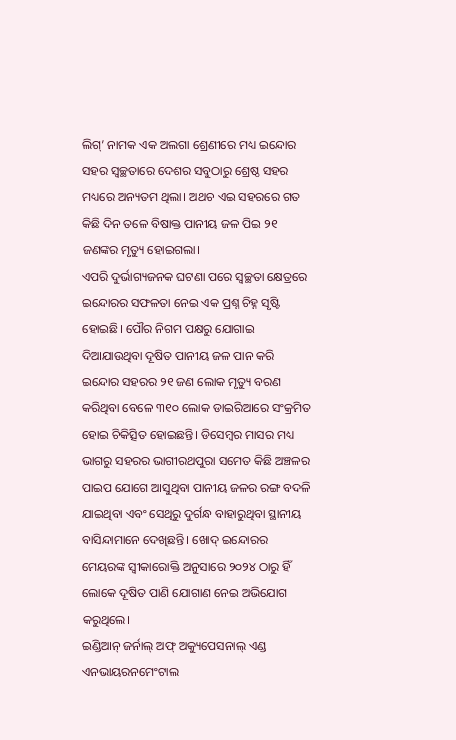ଲିଗ୍’ ନାମକ ଏକ ଅଲଗା ଶ୍ରେଣୀରେ ମଧ୍ୟ ଇନ୍ଦୋର ସହର ସ୍ୱଚ୍ଛତାରେ ଦେଶର ସବୁଠାରୁ ଶ୍ରେଷ୍ଠ ସହର ମଧ୍ୟରେ ଅନ୍ୟତମ ଥିଲା। ଅଥଚ ଏଇ ସହରରେ ଗତ କିଛି ଦିନ ତଳେ ବିଷାକ୍ତ ପାନୀୟ ଜଳ ପିଇ ୨୧ ଜଣଙ୍କର ମୃତ୍ୟୁ ହୋଇଗଲା।
ଏପରି ଦୁର୍ଭାଗ୍ୟଜନକ ଘଟଣା ପରେ ସ୍ୱଚ୍ଛତା କ୍ଷେତ୍ରରେ ଇନ୍ଦୋରର ସଫଳତା ନେଇ ଏକ ପ୍ରଶ୍ନ ଚିହ୍ନ ସୃଷ୍ଟି ହୋଇଛି। ପୌର ନିଗମ ପକ୍ଷରୁ ଯୋଗାଇ ଦିଆଯାଉଥିବା ଦୂଷିତ ପାନୀୟ ଜଳ ପାନ କରି ଇନ୍ଦୋର ସହରର ୨୧ ଜଣ ଲୋକ ମୃତ୍ୟୁ ବରଣ କରିଥିବା ବେଳେ ୩୧୦ ଲୋକ ଡାଇରିଆରେ ସଂକ୍ରମିତ ହୋଇ ଚିକିତ୍ସିତ ହୋଇଛନ୍ତି। ଡିସେମ୍ବର ମାସର ମଧ୍ୟ ଭାଗରୁ ସହରର ଭାଗୀରଥପୁରା ସମେତ କିଛି ଅଞ୍ଚଳର ପାଇପ ଯୋଗେ ଆସୁଥିବା ପାନୀୟ ଜଳର ରଙ୍ଗ ବଦଳି ଯାଇଥିବା ଏବଂ ସେଥିରୁ ଦୁର୍ଗନ୍ଧ ବାହାରୁଥିବା ସ୍ଥାନୀୟ ବାସିନ୍ଦାମାନେ ଦେଖିଛନ୍ତି। ଖୋଦ୍ ଇନ୍ଦୋରର ମେୟରଙ୍କ ସ୍ୱୀକାରୋକ୍ତି ଅନୁସାରେ ୨୦୨୪ ଠାରୁ ହିଁ ଲୋକେ ଦୂଷିତ ପାଣି ଯୋଗାଣ ନେଇ ଅଭିଯୋଗ କରୁଥିଲେ।
ଇଣ୍ଡିଆନ୍ ଜର୍ନାଲ୍ ଅଫ୍ ଅକ୍ୟୁପେସନାଲ୍ ଏଣ୍ଡ ଏନଭାୟରନମେଂଟାଲ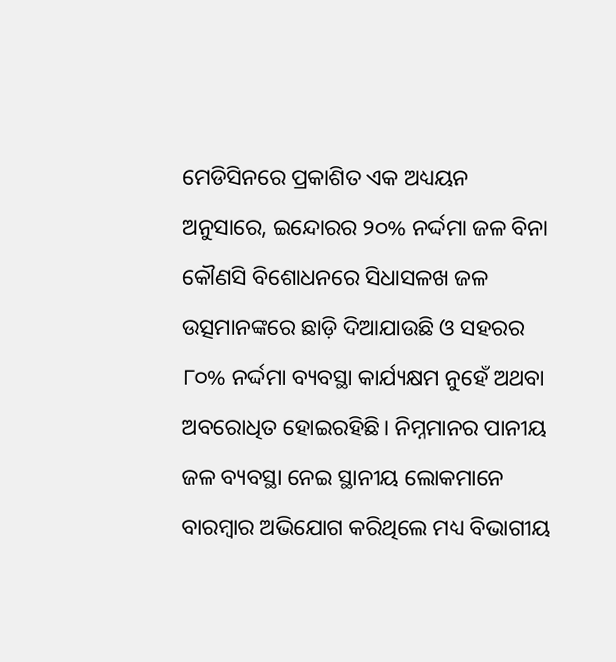ମେଡିସିନରେ ପ୍ରକାଶିତ ଏକ ଅଧ୍ୟୟନ ଅନୁସାରେ, ଇନ୍ଦୋରର ୨୦% ନର୍ଦ୍ଦମା ଜଳ ବିନା କୌଣସି ବିଶୋଧନରେ ସିଧାସଳଖ ଜଳ ଉତ୍ସମାନଙ୍କରେ ଛାଡ଼ି ଦିଆଯାଉଛି ଓ ସହରର ୮୦% ନର୍ଦ୍ଦମା ବ୍ୟବସ୍ଥା କାର୍ଯ୍ୟକ୍ଷମ ନୁହେଁ ଅଥବା ଅବରୋଧିତ ହୋଇରହିଛି। ନିମ୍ନମାନର ପାନୀୟ ଜଳ ବ୍ୟବସ୍ଥା ନେଇ ସ୍ଥାନୀୟ ଲୋକମାନେ ବାରମ୍ବାର ଅଭିଯୋଗ କରିଥିଲେ ମଧ୍ୟ ବିଭାଗୀୟ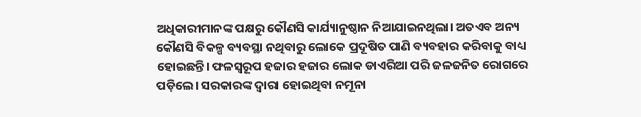ଅଧିକାରୀମାନଙ୍କ ପକ୍ଷରୁ କୌଣସି କାର୍ଯ୍ୟାନୁଷ୍ଠାନ ନିଆଯାଇନଥିଲା। ଅତଏବ ଅନ୍ୟ କୌଣସି ବିକଳ୍ପ ବ୍ୟବସ୍ଥା ନଥିବାରୁ ଲୋକେ ପ୍ରଦୂଷିତ ପାଣି ବ୍ୟବହାର କରିବାକୁ ବାଧ୍ୟ ହୋଇଛନ୍ତି। ଫଳସ୍ୱରୂପ ହଜାର ହଜାର ଲୋକ ଡାଏରିଆ ପରି ଜଳଜନିତ ରୋଗରେ ପଡ଼ିଲେ। ସରକାରଙ୍କ ଦ୍ୱାରା ହୋଇଥିବା ନମୂନା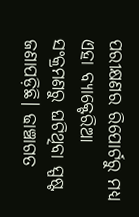ପରୀକ୍ଷଣର ରିପୋର୍ଟରୁ ମଧ୍ୟ ଏହା ବ୍ୟାକ୍ଟେରିଆ ସଂକ୍ରମଣରୁ ଘଟିଥିବା ସ୍ପଷ୍ଟ ଜଣାପଡ଼ିଛି। ଢାଞ୍ଚାଗତ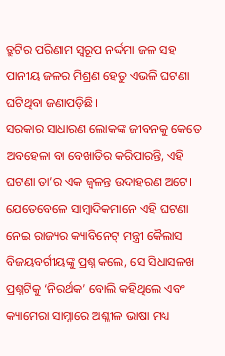ତ୍ରୁଟିର ପରିଣାମ ସ୍ୱରୂପ ନର୍ଦ୍ଦମା ଜଳ ସହ ପାନୀୟ ଜଳର ମିଶ୍ରଣ ହେତୁ ଏଭଳି ଘଟଣା ଘଟିଥିବା ଜଣାପଡ଼ିଛି।
ସରକାର ସାଧାରଣ ଲୋକଙ୍କ ଜୀବନକୁ କେତେ ଅବହେଳା ବା ବେଖାତିର କରିପାରନ୍ତି, ଏହି ଘଟଣା ତା’ର ଏକ ଜ୍ୱଳନ୍ତ ଉଦାହରଣ ଅଟେ। ଯେତେବେଳେ ସାମ୍ବାଦିକମାନେ ଏହି ଘଟଣା ନେଇ ରାଜ୍ୟର କ୍ୟାବିନେଟ୍ ମନ୍ତ୍ରୀ କୈଲାସ ବିଜୟବର୍ଗୀୟଙ୍କୁ ପ୍ରଶ୍ନ କଲେ, ସେ ସିଧାସଳଖ ପ୍ରଶ୍ନଟିକୁ ‘ନିରର୍ଥକ’ ବୋଲି କହିଥିଲେ ଏବଂ କ୍ୟାମେରା ସାମ୍ନାରେ ଅଶ୍ଳୀଳ ଭାଷା ମଧ୍ୟ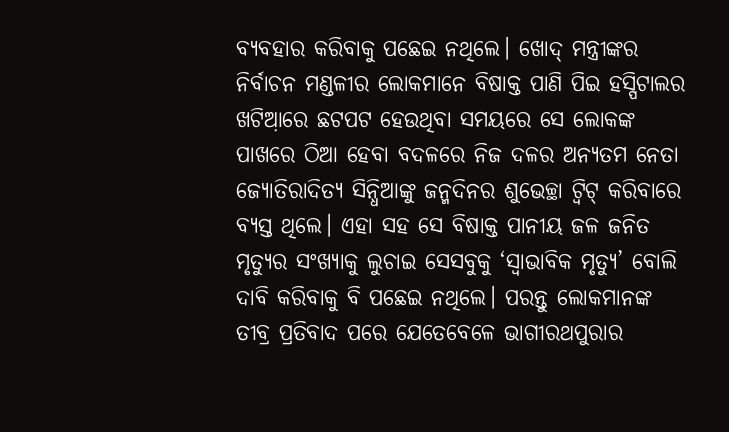ବ୍ୟବହାର କରିବାକୁ ପଛେଇ ନଥିଲେ। ଖୋଦ୍ ମନ୍ତ୍ରୀଙ୍କର ନିର୍ବାଚନ ମଣ୍ଡଳୀର ଲୋକମାନେ ବିଷାକ୍ତ ପାଣି ପିଇ ହସ୍ପିଟାଲର ଖଟିଆ଼ରେ ଛଟପଟ ହେଉଥିବା ସମୟରେ ସେ ଲୋକଙ୍କ ପାଖରେ ଠିଆ ହେବା ବଦଳରେ ନିଜ ଦଳର ଅନ୍ୟତମ ନେତା ଜ୍ୟୋତିରାଦିତ୍ୟ ସିନ୍ଧିଆଙ୍କୁ ଜନ୍ମଦିନର ଶୁଭେଚ୍ଛା ଟ୍ୱିଟ୍ କରିବାରେ ବ୍ୟସ୍ତ ଥିଲେ। ଏହା ସହ ସେ ବିଷାକ୍ତ ପାନୀୟ ଜଳ ଜନିତ ମୃତ୍ୟୁର ସଂଖ୍ୟାକୁ ଲୁଚାଇ ସେସବୁକୁ ‘ସ୍ୱାଭାବିକ ମୃତ୍ୟୁ’ ବୋଲି ଦାବି କରିବାକୁ ବି ପଛେଇ ନଥିଲେ। ପରନ୍ତୁ ଲୋକମାନଙ୍କ ତୀବ୍ର ପ୍ରତିବାଦ ପରେ ଯେତେବେଳେ ଭାଗୀରଥପୁରାର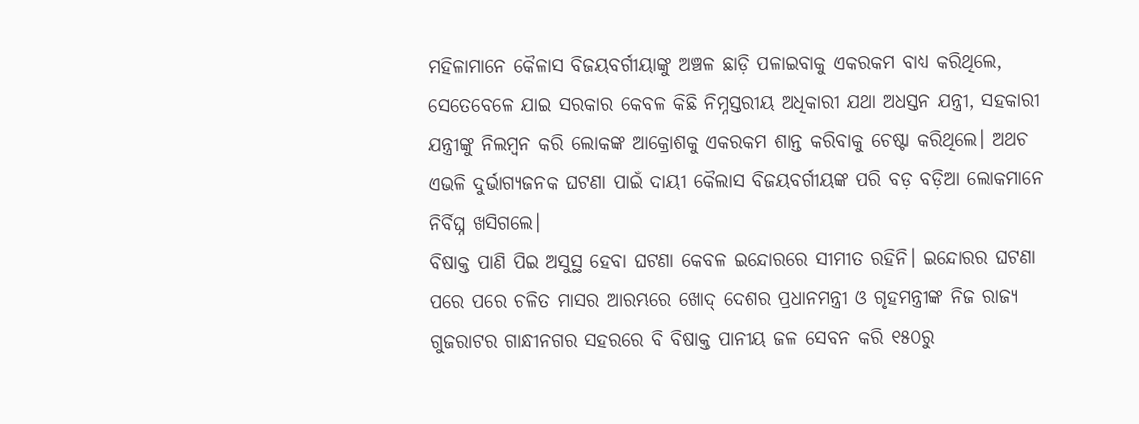ମହିଳାମାନେ କୈଳାସ ବିଜୟବର୍ଗୀୟାଙ୍କୁ ଅଞ୍ଚଳ ଛାଡ଼ି ପଳାଇବାକୁ ଏକରକମ ବାଧ୍ୟ କରିଥିଲେ, ସେତେବେଳେ ଯାଇ ସରକାର କେବଳ କିଛି ନିମ୍ନସ୍ତରୀୟ ଅଧିକାରୀ ଯଥା ଅଧସ୍ତନ ଯନ୍ତ୍ରୀ, ସହକାରୀ ଯନ୍ତ୍ରୀଙ୍କୁ ନିଲମ୍ବନ କରି ଲୋକଙ୍କ ଆକ୍ରୋଶକୁ ଏକରକମ ଶାନ୍ତ କରିବାକୁ ଚେଷ୍ଟା କରିଥିଲେ। ଅଥଚ ଏଭଳି ଦୁର୍ଭାଗ୍ୟଜନକ ଘଟଣା ପାଇଁ ଦାୟୀ କୈଲାସ ବିଜୟବର୍ଗୀୟଙ୍କ ପରି ବଡ଼ ବଡ଼ିଆ ଲୋକମାନେ ନିର୍ବିଘ୍ନ ଖସିଗଲେ।
ବିଷାକ୍ତ ପାଣି ପିଇ ଅସୁସ୍ଥ ହେବା ଘଟଣା କେବଳ ଇନ୍ଦୋରରେ ସୀମୀତ ରହିନି। ଇନ୍ଦୋରର ଘଟଣା ପରେ ପରେ ଚଳିତ ମାସର ଆରମ୍ଭରେ ଖୋଦ୍ ଦେଶର ପ୍ରଧାନମନ୍ତ୍ରୀ ଓ ଗୃହମନ୍ତ୍ରୀଙ୍କ ନିଜ ରାଜ୍ୟ ଗୁଜରାଟର ଗାନ୍ଧୀନଗର ସହରରେ ବି ବିଷାକ୍ତ ପାନୀୟ ଜଳ ସେବନ କରି ୧୫୦ରୁ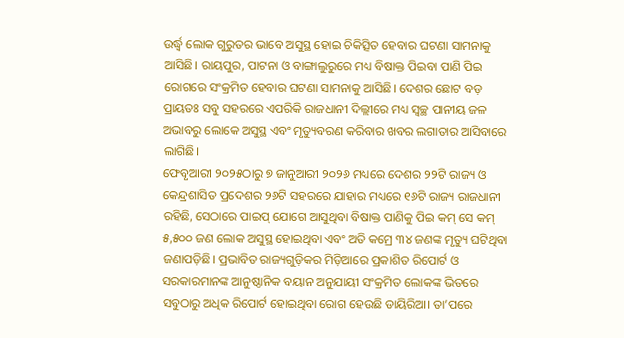ଉର୍ଦ୍ଧ୍ୱ ଲୋକ ଗୁରୁତର ଭାବେ ଅସୁସ୍ଥ ହୋଇ ଚିକିତ୍ସିତ ହେବାର ଘଟଣା ସାମନାକୁ ଆସିଛି। ରାୟପୁର, ପାଟନା ଓ ବାଙ୍ଗାଲୁରୁରେ ମଧ୍ୟ ବିଷାକ୍ତ ପିଇବା ପାଣି ପିଇ ରୋଗରେ ସଂକ୍ରମିତ ହେବାର ଘଟଣା ସାମନାକୁ ଆସିଛି। ଦେଶର ଛୋଟ ବଡ଼ ପ୍ରାୟତଃ ସବୁ ସହରରେ ଏପରିକି ରାଜଧାନୀ ଦିଲ୍ଲୀରେ ମଧ୍ୟ ସ୍ୱଚ୍ଛ ପାନୀୟ ଜଳ ଅଭାବରୁ ଲୋକେ ଅସୁସ୍ଥ ଏବଂ ମୃତ୍ୟୁବରଣ କରିବାର ଖବର ଲଗାତାର ଆସିବାରେ ଲାଗିଛି।
ଫେବୃଆରୀ ୨୦୨୫ଠାରୁ ୭ ଜାନୁଆରୀ ୨୦୨୬ ମଧ୍ୟରେ ଦେଶର ୨୨ଟି ରାଜ୍ୟ ଓ କେନ୍ଦ୍ରଶାସିତ ପ୍ରଦେଶର ୨୬ଟି ସହରରେ ଯାହାର ମଧ୍ୟରେ ୧୬ଟି ରାଜ୍ୟ ରାଜଧାନୀ ରହିଛି, ସେଠାରେ ପାଇପ୍ ଯୋଗେ ଆସୁଥିବା ବିଷାକ୍ତ ପାଣିକୁ ପିଇ କମ୍ ସେ କମ୍ ୫,୫୦୦ ଜଣ ଲୋକ ଅସୁସ୍ଥ ହୋଇଥିବା ଏବଂ ଅତି କମ୍ରେ ୩୪ ଜଣଙ୍କ ମୃତ୍ୟୁ ଘଟିଥିବା ଜଣାପଡ଼ିଛି। ପ୍ରଭାବିତ ରାଜ୍ୟଗୁଡ଼ିକର ମିଡ଼ିଆରେ ପ୍ରକାଶିତ ରିପୋର୍ଟ ଓ ସରକାରମାନଙ୍କ ଆନୁଷ୍ଠାନିକ ବୟାନ ଅନୁଯାୟୀ ସଂକ୍ରମିତ ଲୋକଙ୍କ ଭିତରେ ସବୁଠାରୁ ଅଧିକ ରିପୋର୍ଟ ହୋଇଥିବା ରୋଗ ହେଉଛି ଡାୟିରିଆ। ତା’ପରେ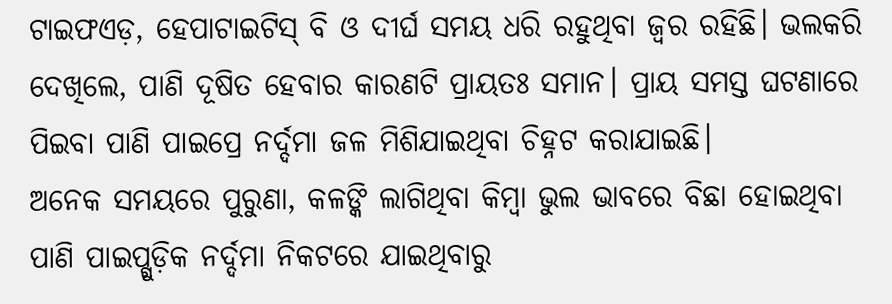ଟାଇଫଏଡ଼, ହେପାଟାଇଟିସ୍ ବି ଓ ଦୀର୍ଘ ସମୟ ଧରି ରହୁଥିବା ଜ୍ୱର ରହିଛି। ଭଲକରି ଦେଖିଲେ, ପାଣି ଦୂଷିତ ହେବାର କାରଣଟି ପ୍ରାୟତଃ ସମାନ। ପ୍ରାୟ ସମସ୍ତ ଘଟଣାରେ ପିଇବା ପାଣି ପାଇପ୍ରେ ନର୍ଦ୍ଦମା ଜଳ ମିଶିଯାଇଥିବା ଚିହ୍ନଟ କରାଯାଇଛି।
ଅନେକ ସମୟରେ ପୁରୁଣା, କଳଙ୍କି ଲାଗିଥିବା କିମ୍ବା ଭୁଲ ଭାବରେ ବିଛା ହୋଇଥିବା ପାଣି ପାଇପ୍ଗୁଡ଼ିକ ନର୍ଦ୍ଦମା ନିକଟରେ ଯାଇଥିବାରୁ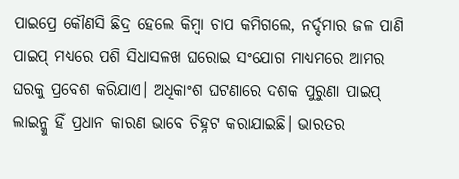ପାଇପ୍ରେ କୌଣସି ଛିଦ୍ର ହେଲେ କିମ୍ବା ଚାପ କମିଗଲେ, ନର୍ଦ୍ଦମାର ଜଳ ପାଣି ପାଇପ୍ ମଧ୍ୟରେ ପଶି ସିଧାସଳଖ ଘରୋଇ ସଂଯୋଗ ମାଧ୍ୟମରେ ଆମର ଘରକୁ ପ୍ରବେଶ କରିଯାଏ। ଅଧିକାଂଶ ଘଟଣାରେ ଦଶକ ପୁରୁଣା ପାଇପ୍ ଲାଇନ୍କୁ ହିଁ ପ୍ରଧାନ କାରଣ ଭାବେ ଚିହ୍ନଟ କରାଯାଇଛି। ଭାରତର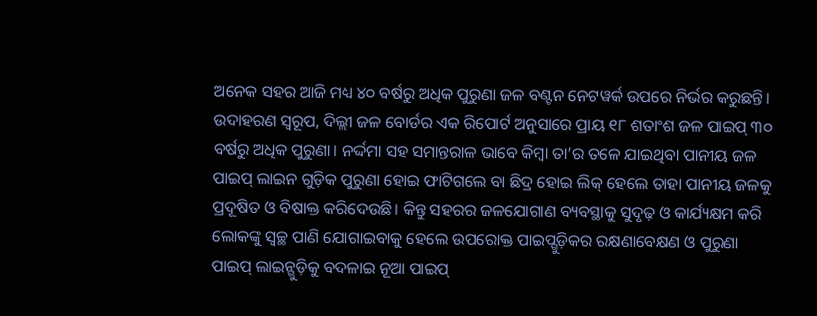ଅନେକ ସହର ଆଜି ମଧ୍ୟ ୪୦ ବର୍ଷରୁ ଅଧିକ ପୁରୁଣା ଜଳ ବଣ୍ଟନ ନେଟୱର୍କ ଉପରେ ନିର୍ଭର କରୁଛନ୍ତି। ଉଦାହରଣ ସ୍ୱରୂପ, ଦିଲ୍ଲୀ ଜଳ ବୋର୍ଡର ଏକ ରିପୋର୍ଟ ଅନୁସାରେ ପ୍ରାୟ ୧୮ ଶତାଂଶ ଜଳ ପାଇପ୍ ୩୦ ବର୍ଷରୁ ଅଧିକ ପୁରୁଣା। ନର୍ଦ୍ଦମା ସହ ସମାନ୍ତରାଳ ଭାବେ କିମ୍ବା ତା’ର ତଳେ ଯାଇଥିବା ପାନୀୟ ଜଳ ପାଇପ୍ ଲାଇନ ଗୁଡ଼ିକ ପୁରୁଣା ହୋଇ ଫାଟିଗଲେ ବା ଛିଦ୍ର ହୋଇ ଲିକ୍ ହେଲେ ତାହା ପାନୀୟ ଜଳକୁ ପ୍ରଦୂଷିତ ଓ ବିଷାକ୍ତ କରିଦେଉଛି। କିନ୍ତୁ ସହରର ଜଳଯୋଗାଣ ବ୍ୟବସ୍ଥାକୁ ସୁଦୃଢ଼ ଓ କାର୍ଯ୍ୟକ୍ଷମ କରି ଲୋକଙ୍କୁ ସ୍ୱଚ୍ଛ ପାଣି ଯୋଗାଇବାକୁ ହେଲେ ଉପରୋକ୍ତ ପାଇପ୍ଗୁଡ଼ିକର ରକ୍ଷଣାବେକ୍ଷଣ ଓ ପୁରୁଣା ପାଇପ୍ ଲାଇନ୍ଗୁଡ଼ିକୁ ବଦଳାଇ ନୂଆ ପାଇପ୍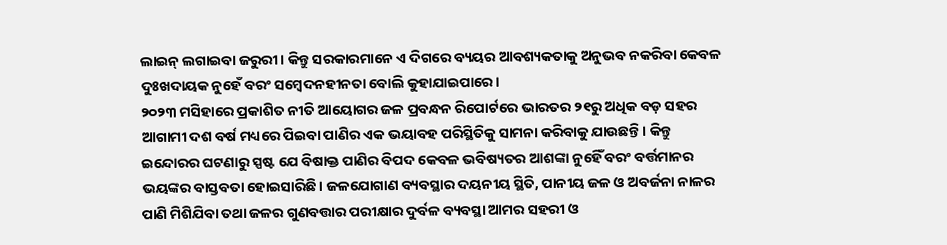ଲାଇନ୍ ଲଗାଇବା ଜରୁରୀ। କିନ୍ତୁ ସରକାରମାନେ ଏ ଦିଗରେ ବ୍ୟୟର ଆବଶ୍ୟକତାକୁ ଅନୁଭବ ନକରିବା କେବଳ ଦୁଃଖଦାୟକ ନୁହେଁ ବରଂ ସମ୍ବେଦନହୀନତା ବୋଲି କୁହାଯାଇପାରେ।
୨୦୨୩ ମସିହାରେ ପ୍ରକାଶିତ ନୀତି ଆୟୋଗର ଜଳ ପ୍ରବନ୍ଧନ ରିପୋର୍ଟରେ ଭାରତର ୨୧ରୁ ଅଧିକ ବଡ଼ ସହର ଆଗାମୀ ଦଶ ବର୍ଷ ମଧ୍ୟରେ ପିଇବା ପାଣିର ଏକ ଭୟାବହ ପରିସ୍ଥିତିକୁ ସାମନା କରିବାକୁ ଯାଉଛନ୍ତି। କିନ୍ତୁ ଇନ୍ଦୋରର ଘଟଣାରୁ ସ୍ପଷ୍ଟ ଯେ ବିଷାକ୍ତ ପାଣିର ବିପଦ କେବଳ ଭବିଷ୍ୟତର ଆଶଙ୍କା ନୁହେିଁ ବରଂ ବର୍ତ୍ତମାନର ଭୟଙ୍କର ବାସ୍ତବତା ହୋଇସାରିଛି। ଜଳଯୋଗାଣ ବ୍ୟବସ୍ଥାର ଦୟନୀୟ ସ୍ଥିତି, ପାନୀୟ ଜଳ ଓ ଅବର୍ଜନା ନାଳର ପାଣି ମିଶିଯିବା ତଥା ଜଳର ଗୁଣବତ୍ତାର ପରୀକ୍ଷାର ଦୁର୍ବଳ ବ୍ୟବସ୍ଥା ଆମର ସହରୀ ଓ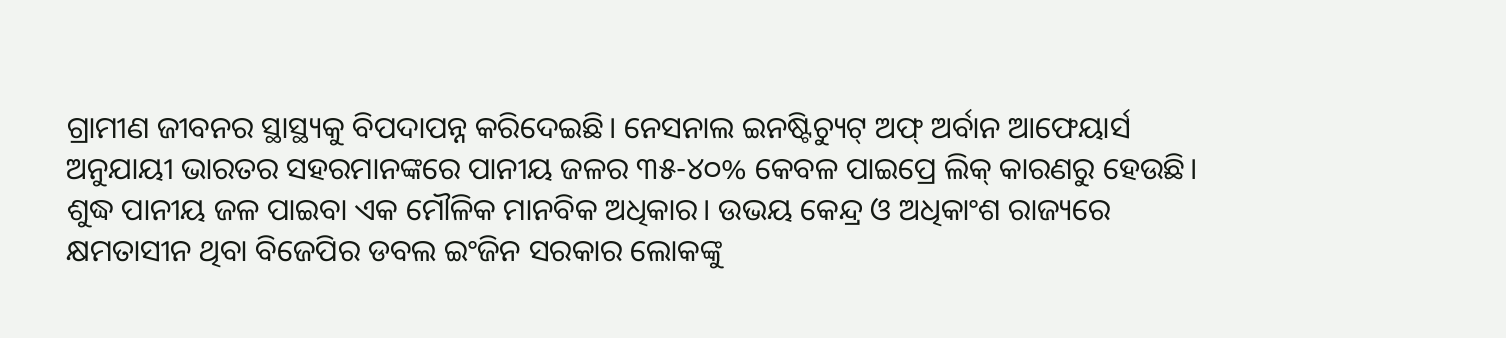ଗ୍ରାମୀଣ ଜୀବନର ସ୍ଥାସ୍ଥ୍ୟକୁ ବିପଦାପନ୍ନ କରିଦେଇଛି। ନେସନାଲ ଇନଷ୍ଟିଚ୍ୟୁଟ୍ ଅଫ୍ ଅର୍ବାନ ଆଫେୟାର୍ସ ଅନୁଯାୟୀ ଭାରତର ସହରମାନଙ୍କରେ ପାନୀୟ ଜଳର ୩୫-୪୦% କେବଳ ପାଇପ୍ରେ ଲିକ୍ କାରଣରୁ ହେଉଛି।
ଶୁଦ୍ଧ ପାନୀୟ ଜଳ ପାଇବା ଏକ ମୌଳିକ ମାନବିକ ଅଧିକାର। ଉଭୟ କେନ୍ଦ୍ର ଓ ଅଧିକାଂଶ ରାଜ୍ୟରେ କ୍ଷମତାସୀନ ଥିବା ବିଜେପିର ଡବଲ ଇଂଜିନ ସରକାର ଲୋକଙ୍କୁ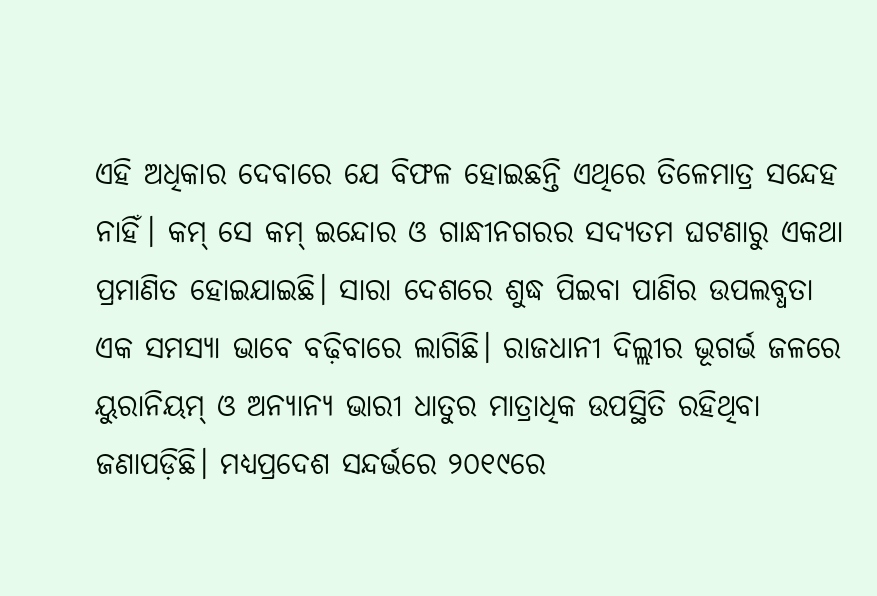ଏହି ଅଧିକାର ଦେବାରେ ଯେ ବିଫଳ ହୋଇଛନ୍ତି ଏଥିରେ ତିଳେମାତ୍ର ସନ୍ଦେହ ନାହିଁ। କମ୍ ସେ କମ୍ ଇନ୍ଦୋର ଓ ଗାନ୍ଧୀନଗରର ସଦ୍ୟତମ ଘଟଣାରୁ ଏକଥା ପ୍ରମାଣିତ ହୋଇଯାଇଛି। ସାରା ଦେଶରେ ଶୁଦ୍ଧ ପିଇବା ପାଣିର ଉପଲବ୍ଧତା ଏକ ସମସ୍ୟା ଭାବେ ବଢ଼ିବାରେ ଲାଗିଛି। ରାଜଧାନୀ ଦିଲ୍ଲୀର ଭୂଗର୍ଭ ଜଳରେ ୟୁରାନିୟମ୍ ଓ ଅନ୍ୟାନ୍ୟ ଭାରୀ ଧାତୁର ମାତ୍ରାଧିକ ଉପସ୍ଥିତି ରହିଥିବା ଜଣାପଡ଼ିଛି। ମଧ୍ୟପ୍ରଦେଶ ସନ୍ଦର୍ଭରେ ୨୦୧୯ରେ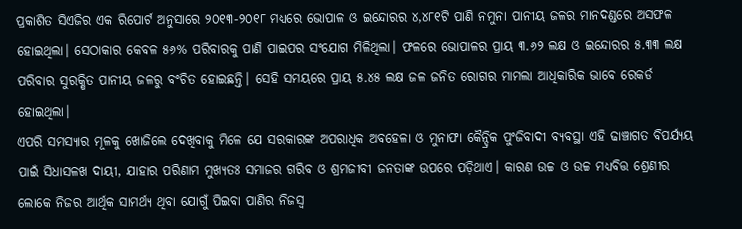ପ୍ରକାଶିତ ସିଏଜିର ଏକ ରିପୋର୍ଟ ଅନୁସାରେ ୨୦୧୩-୨୦୧୮ ମଧ୍ୟରେ ଭୋପାଳ ଓ ଇନ୍ଦୋରର ୪,୪୮୧ଟି ପାଣି ନମୁନା ପାନୀୟ ଜଳର ମାନଦଣ୍ଡରେ ଅସଫଳ ହୋଇଥିଲା। ସେଠାକାର କେବଳ ୫୬% ପରିବାରକୁ ପାଣି ପାଇପର ସଂଯୋଗ ମିଳିଥିଲା। ଫଳରେ ଭୋପାଳର ପ୍ରାୟ ୩.୬୨ ଲକ୍ଷ ଓ ଇନ୍ଦୋରର ୫.୩୩ ଲକ୍ଷ ପରିବାର ସୁରକ୍ଷିତ ପାନୀୟ ଜଳରୁ ବଂଚିତ ହୋଇଛନ୍ତି। ସେହି ସମୟରେ ପ୍ରାୟ ୫.୪୫ ଲକ୍ଷ ଜଳ ଜନିତ ରୋଗର ମାମଲା ଆଧିକାରିକ ଭାବେ ରେକର୍ଡ ହୋଇଥିଲା।
ଏପରି ସମସ୍ୟାର ମୂଳକୁ ଖୋଜିଲେ ଦେଖିବାକୁ ମିଳେ ଯେ ସରକାରଙ୍କ ଅପରାଧିକ ଅବହେଳା ଓ ମୁନାଫା କୈନ୍ଦ୍ରିକ ପୁଂଜିବାଦୀ ବ୍ୟବସ୍ଥା ଏହି ଢାଞ୍ଚାଗତ ବିପର୍ଯ୍ୟୟ ପାଇଁ ସିଧାସଳଖ ଦାୟୀ, ଯାହାର ପରିଣାମ ମୁଖ୍ୟତଃ ସମାଜର ଗରିବ ଓ ଶ୍ରମଜୀବୀ ଜନତାଙ୍କ ଉପରେ ପଡ଼ିଥାଏ। କାରଣ ଉଚ୍ଚ ଓ ଉଚ୍ଚ ମଧ୍ୟବିତ୍ତ ଶ୍ରେଣୀର ଲୋକେ ନିଜର ଆର୍ଥିକ ସାମର୍ଥ୍ୟ ଥିବା ଯୋଗୁଁ ପିଇବା ପାଣିର ନିଜସ୍ୱ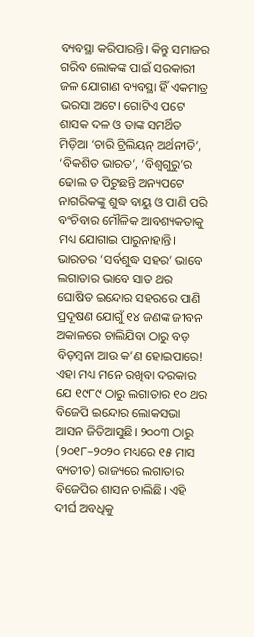ବ୍ୟବସ୍ଥା କରିପାରନ୍ତି। କିନ୍ତୁ ସମାଜର ଗରିବ ଲୋକଙ୍କ ପାଇଁ ସରକାରୀ ଜଳ ଯୋଗାଣ ବ୍ୟବସ୍ଥା ହିଁ ଏକମାତ୍ର ଭରସା ଅଟେ। ଗୋଟିଏ ପଟେ ଶାସକ ଦଳ ଓ ତାଙ୍କ ସମର୍ଥିତ ମିଡ଼ିଆ ‘ଚାରି ଟ୍ରିଲିୟନ୍ ଅର୍ଥନୀତି’, ‘ବିକଶିତ ଭାରତ’, ‘ବିଶ୍ୱଗୁରୁ’ର ଢୋଲ ତ ପିଟୁଛନ୍ତି ଅନ୍ୟପଟେ ନାଗରିକଙ୍କୁ ଶୁଦ୍ଧ ବାୟୁ ଓ ପାଣି ପରି ବଂଚିବାର ମୌଳିକ ଆବଶ୍ୟକତାକୁ ମଧ୍ୟ ଯୋଗାଇ ପାରୁନାହାନ୍ତି। ଭାରତର ‘ସର୍ବଶୁଦ୍ଧ ସହର’ ଭାବେ ଲଗାତାର ଭାବେ ସାତ ଥର ଘୋଷିତ ଇନ୍ଦୋର ସହରରେ ପାଣି ପ୍ରଦୂଷଣ ଯୋଗୁଁ ୧୪ ଜଣଙ୍କ ଜୀବନ ଅକାଳରେ ଚାଲିଯିବା ଠାରୁ ବଡ଼ ବିଡ଼ମ୍ବନା ଆଉ କ’ଣ ହୋଇପାରେ! ଏହା ମଧ୍ୟ ମନେ ରଖିବା ଦରକାର ଯେ ୧୯୮୯ ଠାରୁ ଲଗାତାର ୧୦ ଥର ବିଜେପି ଇନ୍ଦୋର ଲୋକସଭା ଆସନ ଜିତିଆସୁଛି। ୨୦୦୩ ଠାରୁ (୨୦୧୮–୨୦୨୦ ମଧ୍ୟରେ ୧୫ ମାସ ବ୍ୟତୀତ) ରାଜ୍ୟରେ ଲଗାତାର ବିଜେପିର ଶାସନ ଚାଲିଛି। ଏହି ଦୀର୍ଘ ଅବଧିକୁ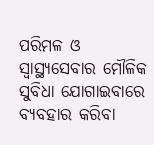ପରିମଳ ଓ ସ୍ୱାସ୍ଥ୍ୟସେବାର ମୌଳିକ ସୁବିଧା ଯୋଗାଇବାରେ ବ୍ୟବହାର କରିବା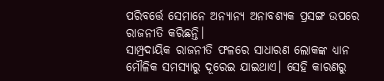ପରିବର୍ତ୍ତେ ସେମାନେ ଅନ୍ୟାନ୍ୟ ଅନାବଶ୍ୟକ ପ୍ରସଙ୍ଗ ଉପରେ ରାଜନୀତି କରିଛନ୍ତି।
ସାମ୍ପ୍ରଦାୟିକ ରାଜନୀତି ଫଳରେ ସାଧାରଣ ଲୋକଙ୍କ ଧ୍ୟାନ ମୌଳିକ ସମସ୍ୟାରୁ ଦୂରେଇ ଯାଇଥାଏ। ସେହି କାରଣରୁ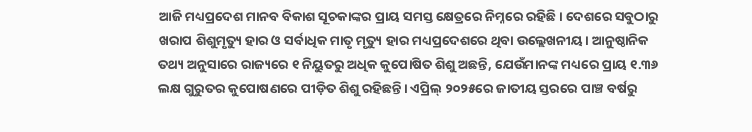ଆଜି ମଧ୍ୟପ୍ରଦେଶ ମାନବ ବିକାଶ ସୂଚକାଙ୍କର ପ୍ରାୟ ସମସ୍ତ କ୍ଷେତ୍ରରେ ନିମ୍ନରେ ରହିଛି। ଦେଶରେ ସବୁଠାରୁ ଖରାପ ଶିଶୁମୃତ୍ୟୁ ହାର ଓ ସର୍ବାଧିକ ମାତୃ ମୃତ୍ୟୁ ହାର ମଧ୍ୟପ୍ରଦେଶରେ ଥିବା ଉଲ୍ଲେଖନୀୟ। ଆନୁଷ୍ଠାନିକ ତଥ୍ୟ ଅନୁସାରେ ରାଜ୍ୟରେ ୧ ନିୟୁତରୁ ଅଧିକ କୁପୋଷିତ ଶିଶୁ ଅଛନ୍ତି, ଯେଉଁମାନଙ୍କ ମଧ୍ୟରେ ପ୍ରାୟ ୧.୩୬ ଲକ୍ଷ ଗୁରୁତର କୁପୋଷଣରେ ପୀଡ଼ିତ ଶିଶୁ ରହିଛନ୍ତି। ଏପ୍ରିଲ୍ ୨୦୨୫ରେ ଜାତୀୟ ସ୍ତରରେ ପାଞ୍ଚ ବର୍ଷରୁ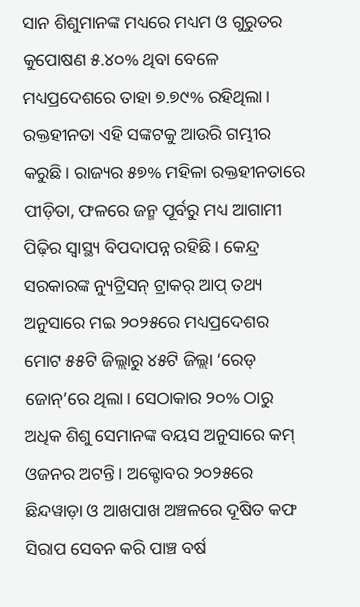ସାନ ଶିଶୁମାନଙ୍କ ମଧ୍ୟରେ ମଧ୍ୟମ ଓ ଗୁରୁତର କୁପୋଷଣ ୫.୪୦% ଥିବା ବେଳେ ମଧ୍ୟପ୍ରଦେଶରେ ତାହା ୭.୭୯% ରହିଥିଲା। ରକ୍ତହୀନତା ଏହି ସଙ୍କଟକୁ ଆଉରି ଗମ୍ଭୀର କରୁଛି। ରାଜ୍ୟର ୫୭% ମହିଳା ରକ୍ତହୀନତାରେ ପୀଡ଼ିତା, ଫଳରେ ଜନ୍ମ ପୂର୍ବରୁ ମଧ୍ୟ ଆଗାମୀ ପିଢ଼ିର ସ୍ୱାସ୍ଥ୍ୟ ବିପଦାପନ୍ନ ରହିଛି। କେନ୍ଦ୍ର ସରକାରଙ୍କ ନ୍ୟୁଟ୍ରିସନ୍ ଟ୍ରାକର୍ ଆପ୍ ତଥ୍ୟ ଅନୁସାରେ ମଇ ୨୦୨୫ରେ ମଧ୍ୟପ୍ରଦେଶର ମୋଟ ୫୫ଟି ଜିଲ୍ଲାରୁ ୪୫ଟି ଜିଲ୍ଲା ‘ରେଡ୍ ଜୋନ୍’ରେ ଥିଲା। ସେଠାକାର ୨୦% ଠାରୁ ଅଧିକ ଶିଶୁ ସେମାନଙ୍କ ବୟସ ଅନୁସାରେ କମ୍ ଓଜନର ଅଟନ୍ତି। ଅକ୍ଟୋବର ୨୦୨୫ରେ ଛିନ୍ଦୱାଡ଼ା ଓ ଆଖପାଖ ଅଞ୍ଚଳରେ ଦୂଷିତ କଫ ସିରାପ ସେବନ କରି ପାଞ୍ଚ ବର୍ଷ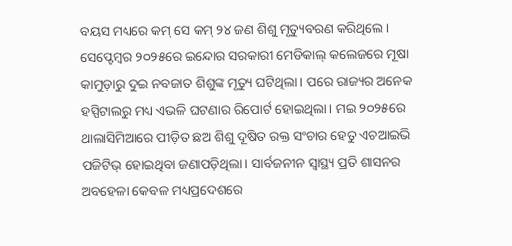ବୟସ ମଧ୍ୟରେ କମ୍ ସେ କମ୍ ୨୪ ଜଣ ଶିଶୁ ମୃତ୍ୟୁବରଣ କରିଥିଲେ। ସେପ୍ଟେମ୍ବର ୨୦୨୫ରେ ଇନ୍ଦୋର ସରକାରୀ ମେଡିକାଲ୍ କଲେଜରେ ମୂଷା କାମୁଡ଼ାରୁ ଦୁଇ ନବଜାତ ଶିଶୁଙ୍କ ମୃତ୍ୟୁ ଘଟିଥିଲା। ପରେ ରାଜ୍ୟର ଅନେକ ହସ୍ପିଟାଲରୁ ମଧ୍ୟ ଏଭଳି ଘଟଣାର ରିପୋର୍ଟ ହୋଇଥିଲା। ମଇ ୨୦୨୫ରେ ଥାଲାସିମିଆରେ ପୀଡ଼ିତ ଛଅ ଶିଶୁ ଦୂଷିତ ରକ୍ତ ସଂଚାର ହେତୁ ଏଚଆଇଭି ପଜିଟିଭ୍ ହୋଇଥିବା ଜଣାପଡ଼ିଥିଲା। ସାର୍ବଜନୀନ ସ୍ୱାସ୍ଥ୍ୟ ପ୍ରତି ଶାସନର ଅବହେଳା କେବଳ ମଧ୍ୟପ୍ରଦେଶରେ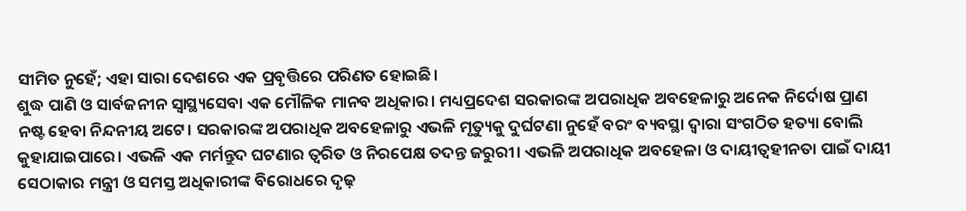ସୀମିତ ନୁହେଁ; ଏହା ସାରା ଦେଶରେ ଏକ ପ୍ରବୃତ୍ତିରେ ପରିଣତ ହୋଇଛି।
ଶୁଦ୍ଧ ପାଣି ଓ ସାର୍ବଜନୀନ ସ୍ୱାସ୍ଥ୍ୟସେବା ଏକ ମୌଳିକ ମାନବ ଅଧିକାର। ମଧ୍ୟପ୍ରଦେଶ ସରକାରଙ୍କ ଅପରାଧିକ ଅବହେଳାରୁ ଅନେକ ନିର୍ଦୋଷ ପ୍ରାଣ ନଷ୍ଟ ହେବା ନିନ୍ଦନୀୟ ଅଟେ। ସରକାରଙ୍କ ଅପରାଧିକ ଅବହେଳାରୁ ଏଭଳି ମୃତ୍ୟୁକୁ ଦୁର୍ଘଟଣା ନୁହେଁ ବରଂ ବ୍ୟବସ୍ଥା ଦ୍ୱାରା ସଂଗଠିତ ହତ୍ୟା ବୋଲି କୁହାଯାଇପାରେ। ଏଭଳି ଏକ ମର୍ମନ୍ତୁଦ ଘଟଣାର ତ୍ୱରିତ ଓ ନିରପେକ୍ଷ ତଦନ୍ତ ଜରୁରୀ। ଏଭଳି ଅପରାଧିକ ଅବହେଳା ଓ ଦାୟୀତ୍ୱହୀନତା ପାଇଁ ଦାୟୀ ସେଠାକାର ମନ୍ତ୍ରୀ ଓ ସମସ୍ତ ଅଧିକାରୀଙ୍କ ବିରୋଧରେ ଦୃଢ଼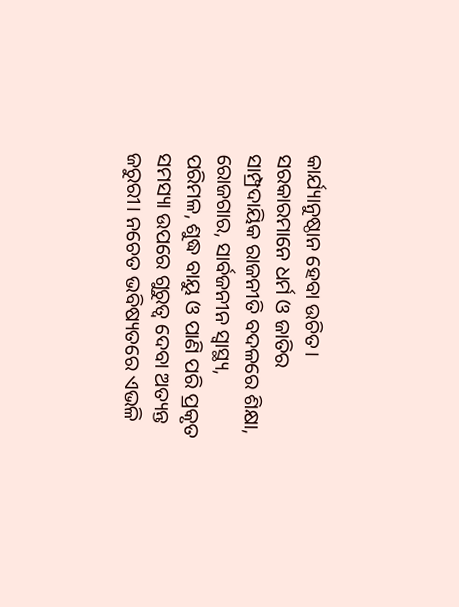କାର୍ଯ୍ୟାନୁଷ୍ଠାନ ହେବା ଉଚିତ। ସରକାରମାନେ ଧର୍ମ ଓ ଜାତିର ସାମ୍ପ୍ରଦାୟିକ ରାଜନୀତି ବଦଳରେ ଶିକ୍ଷା, ରୋଜଗାର, ସାର୍ବଜନୀନ ସ୍ୱାସ୍ଥ୍ୟ, ପରିମଳ, ଶୁଦ୍ଧ ବାୟୁ ଓ ପାଣି ପରି ପ୍ରକୃତ ସମସ୍ୟା ଉପରେ ଗୁରୁତ୍ୱ ଦେବା ଅତ୍ୟନ୍ତ ଜରୁରୀ। ନଚେତ ଭବିଷ୍ୟତରେ ଏଭଳି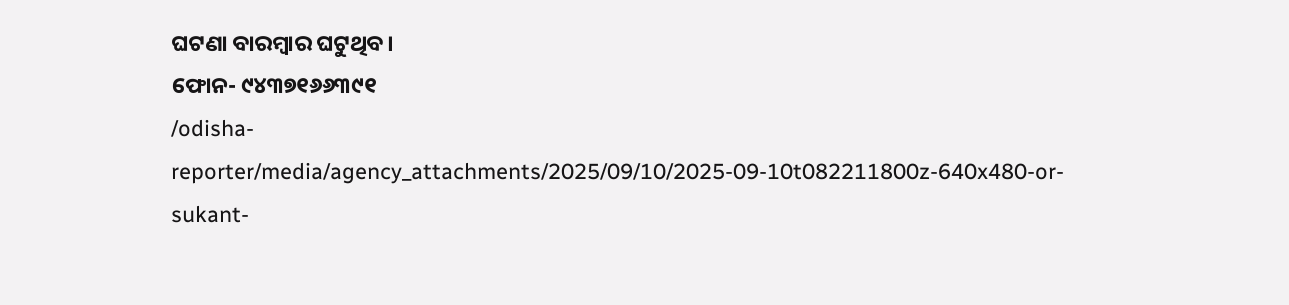ଘଟଣା ବାରମ୍ବାର ଘଟୁଥିବ।
ଫୋନ- ୯୪୩୭୧୬୬୩୯୧
/odisha-reporter/media/agency_attachments/2025/09/10/2025-09-10t082211800z-640x480-or-sukant-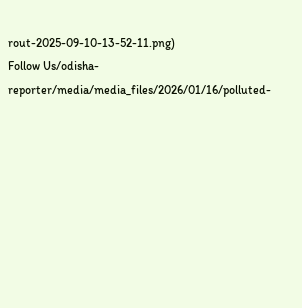rout-2025-09-10-13-52-11.png)
Follow Us/odisha-reporter/media/media_files/2026/01/16/polluted-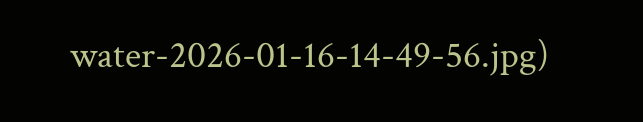water-2026-01-16-14-49-56.jpg)